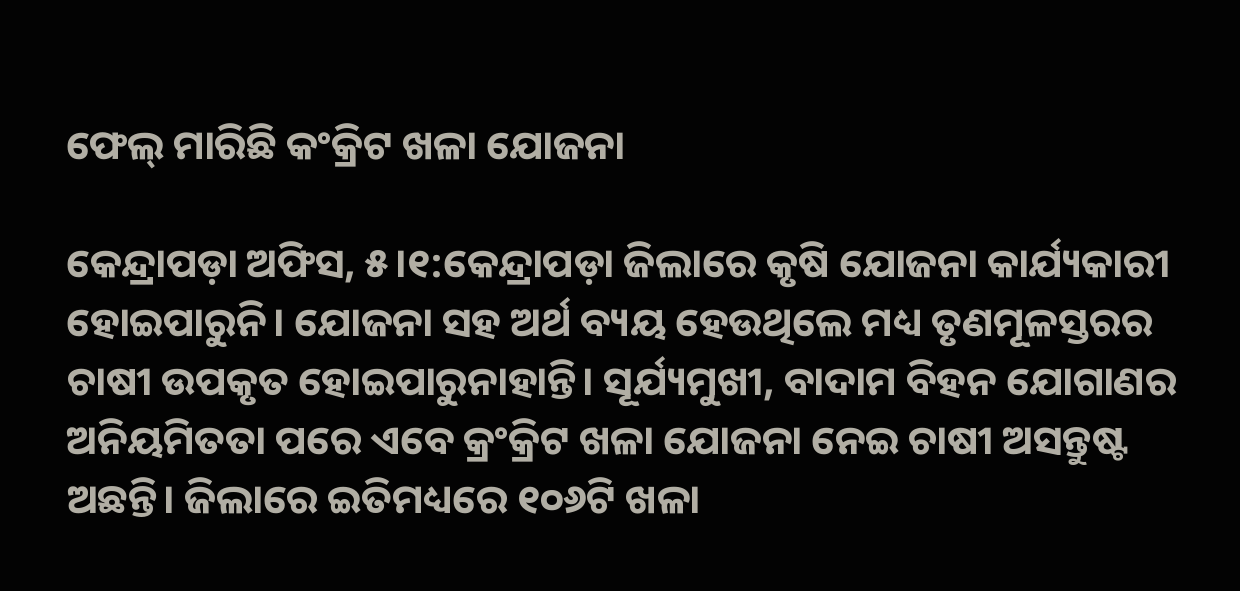ଫେଲ୍‌ ମାରିଛି କଂକ୍ରିଟ ଖଳା ଯୋଜନା

କେନ୍ଦ୍ରାପଡ଼ା ଅଫିସ, ୫।୧:କେନ୍ଦ୍ରାପଡ଼ା ଜିଲାରେ କୃଷି ଯୋଜନା କାର୍ଯ୍ୟକାରୀ ହୋଇପାରୁନି। ଯୋଜନା ସହ ଅର୍ଥ ବ୍ୟୟ ହେଉଥିଲେ ମଧ୍ୟ ତୃଣମୂଳସ୍ତରର ଚାଷୀ ଉପକୃତ ହୋଇପାରୁନାହାନ୍ତି। ସୂର୍ଯ୍ୟମୁଖୀ, ବାଦାମ ବିହନ ଯୋଗାଣର ଅନିୟମିତତା ପରେ ଏବେ କ୍ରଂକ୍ରିଟ ଖଳା ଯୋଜନା ନେଇ ଚାଷୀ ଅସନ୍ତୁଷ୍ଟ ଅଛନ୍ତି। ଜିଲାରେ ଇତିମଧ୍ୟରେ ୧୦୬ଟି ଖଳା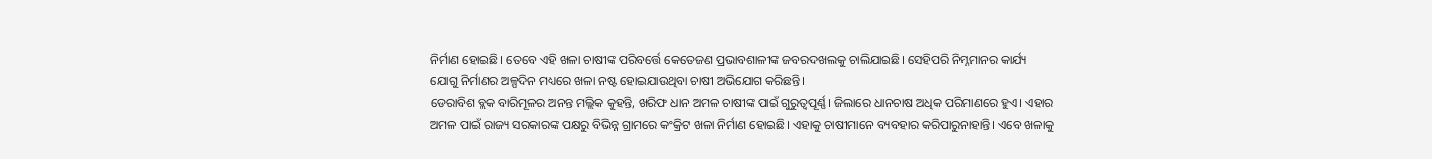ନିର୍ମାଣ ହୋଇଛି। ତେବେ ଏହି ଖଳା ଚାଷୀଙ୍କ ପରିବର୍ତ୍ତେ କେତେଜଣ ପ୍ରଭାବଶାଳୀଙ୍କ ଜବରଦଖଲକୁ ଚାଲିଯାଇଛି। ସେହିପରି ନିମ୍ନମାନର କାର୍ଯ୍ୟ ଯୋଗୁ ନିର୍ମାଣର ଅଳ୍ପଦିନ ମଧ୍ୟରେ ଖଳା ନଷ୍ଟ ହୋଇଯାଉଥିବା ଚାଷୀ ଅଭିଯୋଗ କରିଛନ୍ତି।
ଡେରାବିଶ ବ୍ଲକ ବାରିମୂଳର ଅନନ୍ତ ମଲ୍ଲିକ କୁହନ୍ତି, ଖରିଫ ଧାନ ଅମଳ ଚାଷୀଙ୍କ ପାଇଁ ଗୁରୁତ୍ୱପୂର୍ଣ୍ଣ। ଜିଲାରେ ଧାନଚାଷ ଅଧିକ ପରିମାଣରେ ହୁଏ। ଏହାର ଅମଳ ପାଇଁ ରାଜ୍ୟ ସରକାରଙ୍କ ପକ୍ଷରୁ ବିଭିନ୍ନ ଗ୍ରାମରେ କଂକ୍ରିଟ ଖଳା ନିର୍ମାଣ ହୋଇଛି। ଏହାକୁ ଚାଷୀମାନେ ବ୍ୟବହାର କରିପାରୁନାହାନ୍ତି। ଏବେ ଖଳାକୁ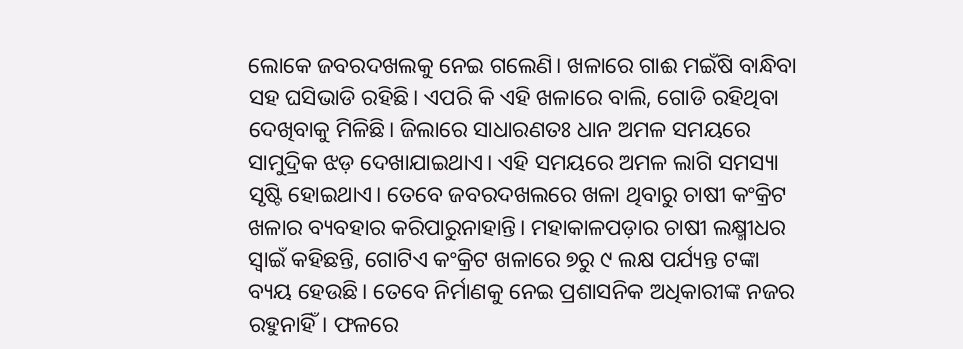ଲୋକେ ଜବରଦଖଲକୁ ନେଇ ଗଲେଣି। ଖଳାରେ ଗାଈ ମଇଁଷି ବାନ୍ଧିବା ସହ ଘସିଭାଡି ରହିଛି। ଏପରି କି ଏହି ଖଳାରେ ବାଲି, ଗୋଡି ରହିଥିବା ଦେଖିବାକୁ ମିଳିଛି। ଜିଲାରେ ସାଧାରଣତଃ ଧାନ ଅମଳ ସମୟରେ ସାମୁଦ୍ରିକ ଝଡ଼ ଦେଖାଯାଇଥାଏ। ଏହି ସମୟରେ ଅମଳ ଲାଗି ସମସ୍ୟା ସୃଷ୍ଟି ହୋଇଥାଏ। ତେବେ ଜବରଦଖଲରେ ଖଳା ଥିବାରୁ ଚାଷୀ କଂକ୍ରିଟ ଖଳାର ବ୍ୟବହାର କରିପାରୁନାହାନ୍ତି। ମହାକାଳପଡ଼ାର ଚାଷୀ ଲକ୍ଷ୍ମୀଧର ସ୍ବାଇଁ କହିଛନ୍ତି, ଗୋଟିଏ କଂକ୍ରିଟ ଖଳାରେ ୭ରୁ ୯ ଲକ୍ଷ ପର୍ଯ୍ୟନ୍ତ ଟଙ୍କା ବ୍ୟୟ ହେଉଛି। ତେବେ ନିର୍ମାଣକୁ ନେଇ ପ୍ରଶାସନିକ ଅଧିକାରୀଙ୍କ ନଜର ରହୁନାହିଁ। ଫଳରେ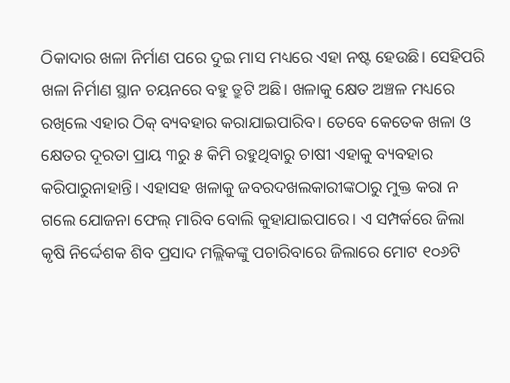ଠିକାଦାର ଖଳା ନିର୍ମାଣ ପରେ ଦୁଇ ମାସ ମଧ୍ୟରେ ଏହା ନଷ୍ଟ ହେଉଛି। ସେହିପରି ଖଳା ନିର୍ମାଣ ସ୍ଥାନ ଚୟନରେ ବହୁ ତ୍ରୁଟି ଅଛି। ଖଳାକୁ କ୍ଷେତ ଅଞ୍ଚଳ ମଧ୍ୟରେ ରଖିଲେ ଏହାର ଠିକ୍‌ ବ୍ୟବହାର କରାଯାଇପାରିବ। ତେବେ କେତେକ ଖଳା ଓ କ୍ଷେତର ଦୂରତା ପ୍ରାୟ ୩ରୁ ୫ କିମି ରହୁଥିବାରୁ ଚାଷୀ ଏହାକୁ ବ୍ୟବହାର କରିପାରୁନାହାନ୍ତି। ଏହାସହ ଖଳାକୁ ଜବରଦଖଲକାରୀଙ୍କଠାରୁ ମୁକ୍ତ କରା ନ ଗଲେ ଯୋଜନା ଫେଲ୍‌ ମାରିବ ବୋଲି କୁହାଯାଇପାରେ। ଏ ସମ୍ପର୍କରେ ଜିଲା କୃଷି ନିର୍ଦ୍ଦେଶକ ଶିବ ପ୍ରସାଦ ମଲ୍ଲିକଙ୍କୁ ପଚାରିବାରେ ଜିଲାରେ ମୋଟ ୧୦୬ଟି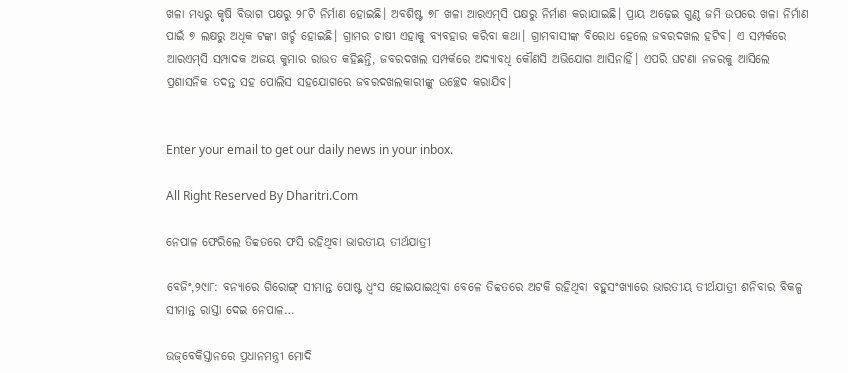ଖଳା ମଧ୍ୟରୁ କୃଷି ବିଭାଗ ପକ୍ଷରୁ ୨୮ଟି ନିର୍ମାଣ ହୋଇଛି। ଅବଶିଷ୍ଟ ୭୮ ଖଳା ଆରଏମ୍‌ସି ପକ୍ଷରୁ ନିର୍ମାଣ କରାଯାଇଛି। ପ୍ରାୟ ଅଢ଼େଇ ଗୁଣ୍ଠ ଜମି ଉପରେ ଖଳା ନିର୍ମାଣ ପାଇଁ ୭ ଲକ୍ଷରୁ ଅଧିକ ଟଙ୍କା ଖର୍ଚ୍ଚ ହୋଇଛି। ଗ୍ରାମର ଚାଷୀ ଏହାକୁ ବ୍ୟବହାର କରିବା କଥା। ଗ୍ରାମବାସୀଙ୍କ ବିରୋଧ ହେଲେ ଜବରଦଖଲ ହଟିବ। ଏ ସମ୍ପର୍କରେ ଆରଏମ୍‌ସି ସମ୍ପାଦକ ଅଜୟ କୁମାର ରାଉତ କହିଛନ୍ତି, ଜବରଦଖଲ ସମ୍ପର୍କରେ ଅଦ୍ୟାବଧି କୌଣସି ଅଭିଯୋଗ ଆସିନାହିଁ। ଏପରି ଘଟଣା ନଜରକୁ ଆସିଲେ ପ୍ରଶାସନିକ ତଦନ୍ତ ସହ ପୋଲିସ ସହଯୋଗରେ ଜବରଦଖଲକାରୀଙ୍କୁ ଉଚ୍ଛେଦ କରାଯିବ।


Enter your email to get our daily news in your inbox.

All Right Reserved By Dharitri.Com

ନେପାଳ ଫେରିଲେ ତିବ୍ବତରେ ଫସି ରହିଥିବା ଭାରତୀୟ ତୀର୍ଥଯାତ୍ରୀ

ବେଜିଂ,୨୯ା୮: ବନ୍ୟାରେ ଗିରୋଙ୍ଗ୍‌ ସୀମାନ୍ତ ପୋଷ୍ଟ ଧ୍ୱଂସ ହୋଇଯାଇଥିବା ବେଳେ ତିବ୍ବତରେ ଅଟକି ରହିଥିବା ବହୁସଂଖ୍ୟାରେ ଭାରତୀୟ ତୀର୍ଥଯାତ୍ରୀ ଶନିବାର ବିକଳ୍ପ ସୀମାନ୍ତ ରାସ୍ତା ଦେଇ ନେପାଳ…

ଉଜ୍‌ବେକିସ୍ତାନରେ ପ୍ରଧାନମନ୍ତ୍ରୀ ମୋଦି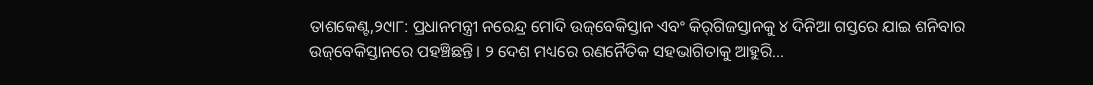ତାଶକେଣ୍ଟ,୨୯ା୮: ପ୍ରଧାନମନ୍ତ୍ରୀ ନରେନ୍ଦ୍ର ମୋଦି ଉଜ୍‌ବେକିସ୍ତାନ ଏବଂ କିର୍‌ଗିଜସ୍ତାନକୁ ୪ ଦିନିଆ ଗସ୍ତରେ ଯାଇ ଶନିବାର ଉଜ୍‌ବେକିସ୍ତାନରେ ପହଞ୍ଚିଛନ୍ତି। ୨ ଦେଶ ମଧ୍ୟରେ ରଣନୈତିକ ସହଭାଗିତାକୁ ଆହୁରି…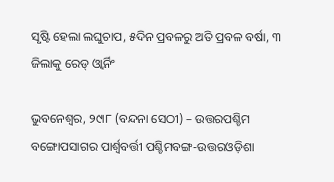ସୃଷ୍ଟି ହେଲା ଲଘୁଚାପ, ୫ଦିନ ପ୍ରବଳରୁ ଅତି ପ୍ରବଳ ବର୍ଷା, ୩ ଜିଲାକୁ ରେଡ୍‌ ଓ୍ବାର୍ନିଂ

ଭୁବନେଶ୍ୱର, ୨୯ା୮ (ବନ୍ଦନା ସେଠୀ) – ଉତ୍ତରପଶ୍ଚିମ ବଙ୍ଗୋପସାଗର ପାର୍ଶ୍ୱବର୍ତ୍ତୀ ପଶ୍ଚିମବଙ୍ଗ-ଉତ୍ତରଓଡ଼ିଶା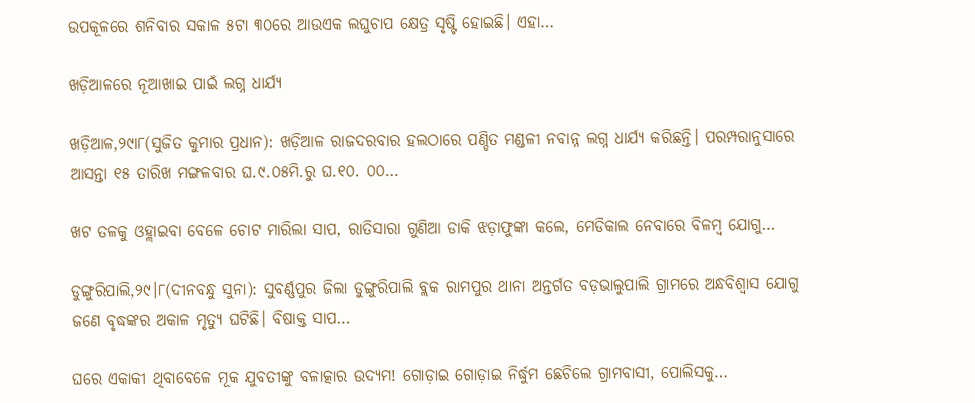ଉପକୂଳରେ ଶନିବାର ସକାଳ ୫ଟା ୩୦ରେ ଆଉଏକ ଲଘୁଚାପ କ୍ଷେତ୍ର ସୃଷ୍ଟି ହୋଇଛି। ଏହା…

ଖଡ଼ିଆଳରେ ନୂଆଖାଇ ପାଇଁ ଲଗ୍ନ ଧାର୍ଯ୍ୟ

ଖଡ଼ିଆଳ,୨୯ା୮(ସୁଜିତ କୁମାର ପ୍ରଧାନ): ଖଡ଼ିଆଳ ରାଜଦରବାର ହଲଠାରେ ପଣ୍ଡିତ ମଣ୍ଡଳୀ ନବାନ୍ନ ଲଗ୍ନ ଧାର୍ଯ୍ୟ କରିଛନ୍ତି। ପରମ୍ପରାନୁସାରେ ଆସନ୍ତା ୧୫ ତାରିଖ ମଙ୍ଗଳବାର ଘ.୯.୦୫ମି.ରୁ ଘ.୧୦. ୦୦…

ଖଟ ତଳକୁ ଓହ୍ଲାଇବା ବେଳେ ଚୋଟ ମାରିଲା ସାପ, ରାତିସାରା ଗୁଣିଆ ଡାକି ଝଡ଼ାଫୁଙ୍କା କଲେ, ମେଡିକାଲ ନେବାରେ ବିଳମ୍ବ ଯୋଗୁ…

ଡୁଙ୍ଗୁରିପାଲି,୨୯।୮(ଦୀନବନ୍ଧୁ ସୁନା): ସୁବର୍ଣ୍ଣପୁର ଜିଲା ଡୁଙ୍ଗୁରିପାଲି ବ୍ଲକ ରାମପୁର ଥାନା ଅନ୍ତର୍ଗତ ବଡ଼ଭାଲୁପାଲି ଗ୍ରାମରେ ଅନ୍ଧବିଶ୍ୱାସ ଯୋଗୁ ଜଣେ ବୃଦ୍ଧଙ୍କର ଅକାଳ ମୃତ୍ୟୁ ଘଟିଛି। ବିଷାକ୍ତ ସାପ…

ଘରେ ଏକାକୀ ଥିବାବେଳେ ମୂକ ଯୁବତୀଙ୍କୁ ବଳାତ୍କାର ଉଦ୍ୟମ! ଗୋଡ଼ାଇ ଗୋଡ଼ାଇ ନିର୍ଦ୍ଧୁମ ଛେଚିଲେ ଗ୍ରାମବାସୀ, ପୋଲିସକୁ…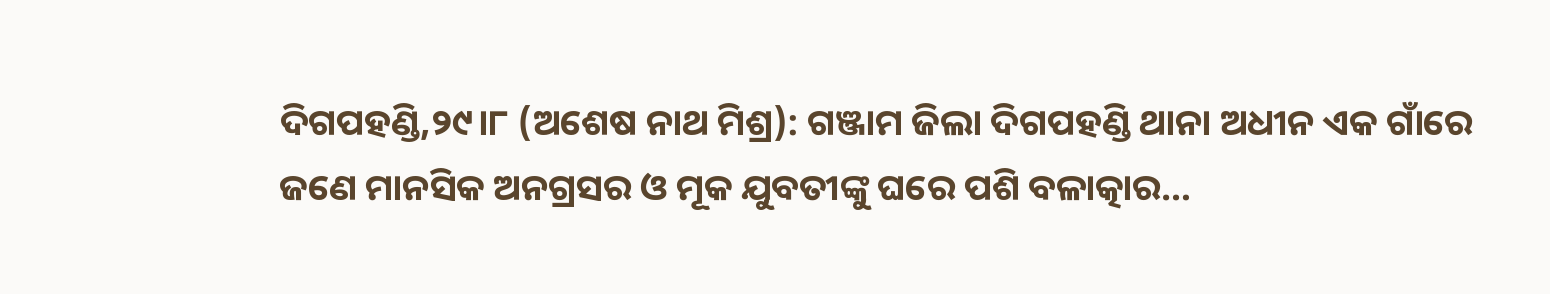ଦିଗପହଣ୍ଡି,୨୯।୮ (ଅଶେଷ ନାଥ ମିଶ୍ର): ଗଞ୍ଜାମ ଜିଲା ଦିଗପହଣ୍ଡି ଥାନା ଅଧୀନ ଏକ ଗାଁରେ ଜଣେ ମାନସିକ ଅନଗ୍ରସର ଓ ମୂକ ଯୁବତୀଙ୍କୁ ଘରେ ପଶି ବଳାତ୍କାର…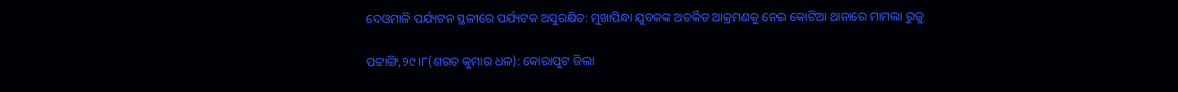ଦେଓମାଳି ପର୍ଯ୍ୟଟନ ସ୍ଥଳୀରେ ପର୍ଯ୍ୟଟକ ଅସୁରକ୍ଷିତ: ମୁଖାପିନ୍ଧା ଯୁବକଙ୍କ ଅତର୍କିତ ଆକ୍ରମଣକୁ ନେଇ କୋଟିଆ ଥାନାରେ ମାମଲା ରୁଜୁ

ପଟ୍ଟାଙ୍ଗି,୨୯।୮(ଶରତ କୁମାର ଧଳ): କୋରାପୁଟ ଜିଲା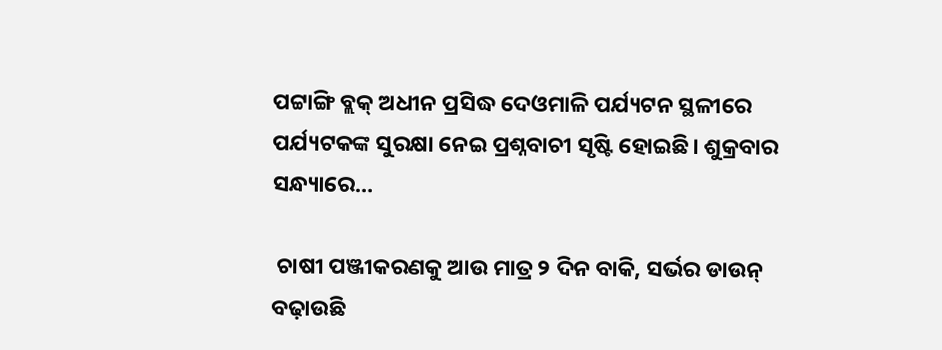ପଟ୍ଟାଙ୍ଗି ବ୍ଲକ୍‌ ଅଧୀନ ପ୍ରସିଦ୍ଧ ଦେଓମାଳି ପର୍ଯ୍ୟଟନ ସ୍ଥଳୀରେ ପର୍ଯ୍ୟଟକଙ୍କ ସୁରକ୍ଷା ନେଇ ପ୍ରଶ୍ନବାଚୀ ସୃଷ୍ଟି ହୋଇଛି। ଶୁକ୍ରବାର ସନ୍ଧ୍ୟାରେ…

 ଚାଷୀ ପଞ୍ଜୀକରଣକୁ ଆଉ ମାତ୍ର ୨ ଦିନ ବାକି, ସର୍ଭର ଡାଉନ୍‌ ବଢ଼ାଉଛି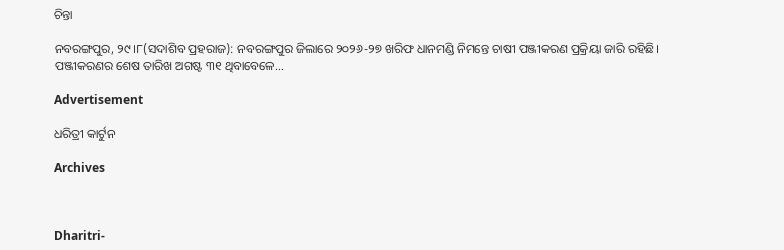ଚିନ୍ତା

ନବରଙ୍ଗପୁର, ୨୯।୮(ସଦାଶିବ ପ୍ରହରାଜ): ନବରଙ୍ଗପୁର ଜିଲାରେ ୨୦୨୬-୨୭ ଖରିଫ ଧାନମଣ୍ଡି ନିମନ୍ତେ ଚାଷୀ ପଞ୍ଜୀକରଣ ପ୍ରକ୍ରିୟା ଜାରି ରହିଛି। ପଞ୍ଜୀକରଣର ଶେଷ ତାରିଖ ଅଗଷ୍ଟ ୩୧ ଥିବାବେଳେ…

Advertisement

ଧରିତ୍ରୀ କାର୍ଟୁନ

Archives



Dharitri-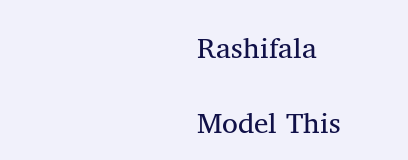Rashifala

Model This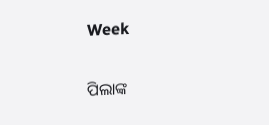Week

ପିଲାଙ୍କ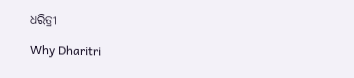ଧରିତ୍ରୀ

Why Dharitri